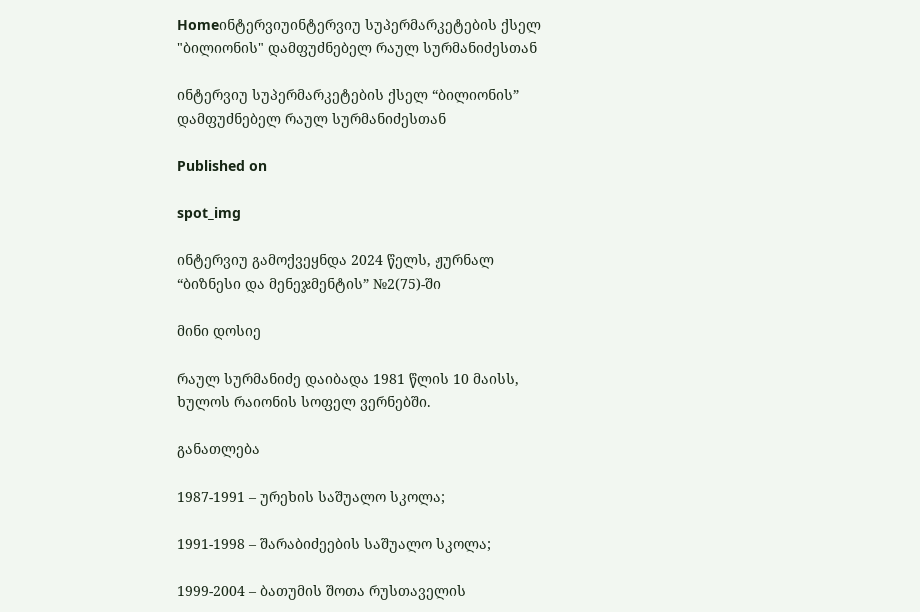Homeინტერვიუინტერვიუ სუპერმარკეტების ქსელ "ბილიონის" დამფუძნებელ რაულ სურმანიძესთან

ინტერვიუ სუპერმარკეტების ქსელ “ბილიონის” დამფუძნებელ რაულ სურმანიძესთან

Published on

spot_img

ინტერვიუ გამოქვეყნდა 2024 წელს, ჟურნალ “ბიზნესი და მენეჯმენტის” №2(75)-ში

მინი დოსიე

რაულ სურმანიძე დაიბადა 1981 წლის 10 მაისს, ხულოს რაიონის სოფელ ვერნებში.

განათლება

1987-1991 – ურეხის საშუალო სკოლა;

1991-1998 – შარაბიძეების საშუალო სკოლა;

1999-2004 – ბათუმის შოთა რუსთაველის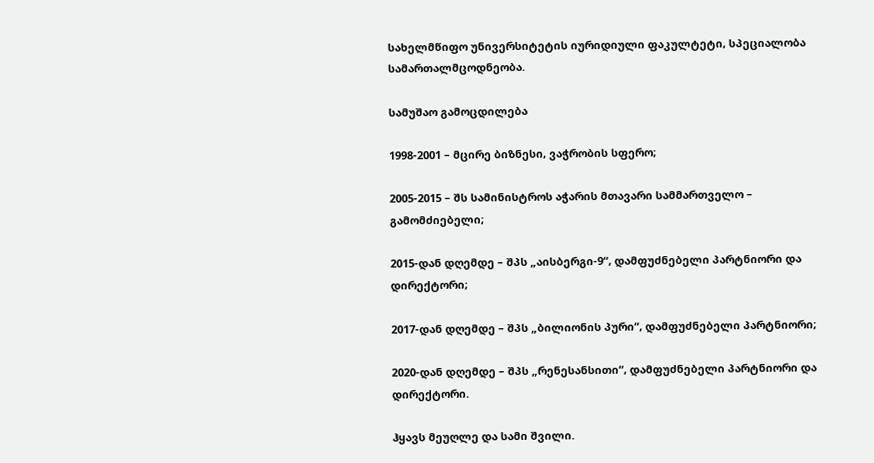სახელმწიფო უნივერსიტეტის იურიდიული ფაკულტეტი, სპეციალობა სამართალმცოდნეობა.

სამუშაო გამოცდილება

1998-2001 – მცირე ბიზნესი, ვაჭრობის სფერო;

2005-2015 – შს სამინისტროს აჭარის მთავარი სამმართველო – გამომძიებელი;

2015-დან დღემდე – შპს „აისბერგი-9“, დამფუძნებელი პარტნიორი და დირექტორი;

2017-დან დღემდე – შპს „ბილიონის პური“, დამფუძნებელი პარტნიორი;

2020-დან დღემდე – შპს „რენესანსითი“, დამფუძნებელი პარტნიორი და დირექტორი.

ჰყავს მეუღლე და სამი შვილი.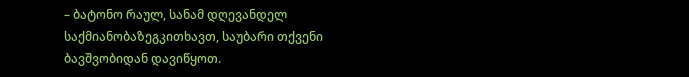– ბატონო რაულ, სანამ დღევანდელ საქმიანობაზეგკითხავთ, საუბარი თქვენი ბავშვობიდან დავიწყოთ.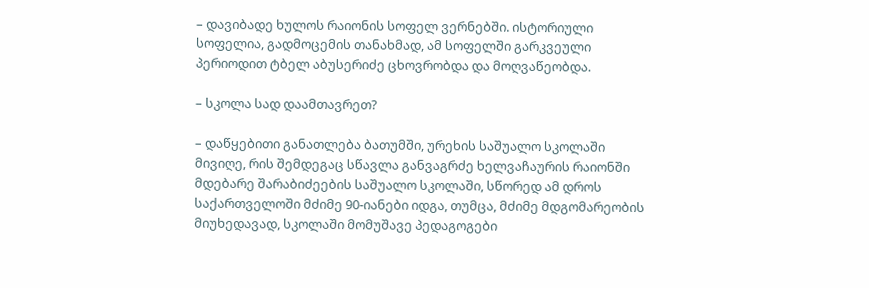– დავიბადე ხულოს რაიონის სოფელ ვერნებში. ისტორიული სოფელია, გადმოცემის თანახმად, ამ სოფელში გარკვეული პერიოდით ტბელ აბუსერიძე ცხოვრობდა და მოღვაწეობდა.

– სკოლა სად დაამთავრეთ?

– დაწყებითი განათლება ბათუმში, ურეხის საშუალო სკოლაში მივიღე, რის შემდეგაც სწავლა განვაგრძე ხელვაჩაურის რაიონში მდებარე შარაბიძეების საშუალო სკოლაში, სწორედ ამ დროს საქართველოში მძიმე 90-იანები იდგა, თუმცა, მძიმე მდგომარეობის მიუხედავად, სკოლაში მომუშავე პედაგოგები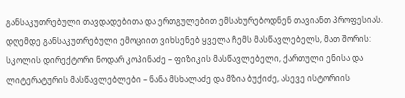განსაკუთრებული თავდადებითა და ერთგულებით ემსახურებოდნენ თავიანთ პროფესიას. დღემდე განსაკუთრებული ემოციით ვიხსენებ ყველა ჩემს მასწავლებელს, მათ შორის: სკოლის დირექტორი ნოდარ კოპინაძე – ფიზიკის მასწავლებელი, ქართული ენისა და ლიტერატურის მასწავლებლები – ნანა მსხალაძე და მზია ბუქიძე, ასევე ისტორიის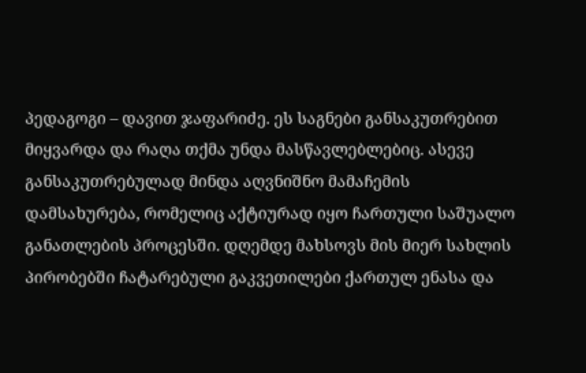პედაგოგი – დავით ჯაფარიძე. ეს საგნები განსაკუთრებით მიყვარდა და რაღა თქმა უნდა მასწავლებლებიც. ასევე განსაკუთრებულად მინდა აღვნიშნო მამაჩემის დამსახურება, რომელიც აქტიურად იყო ჩართული საშუალო განათლების პროცესში. დღემდე მახსოვს მის მიერ სახლის პირობებში ჩატარებული გაკვეთილები ქართულ ენასა და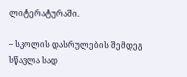ლიტერატურაში.

– სკოლის დასრულების შემდეგ სწავლა სად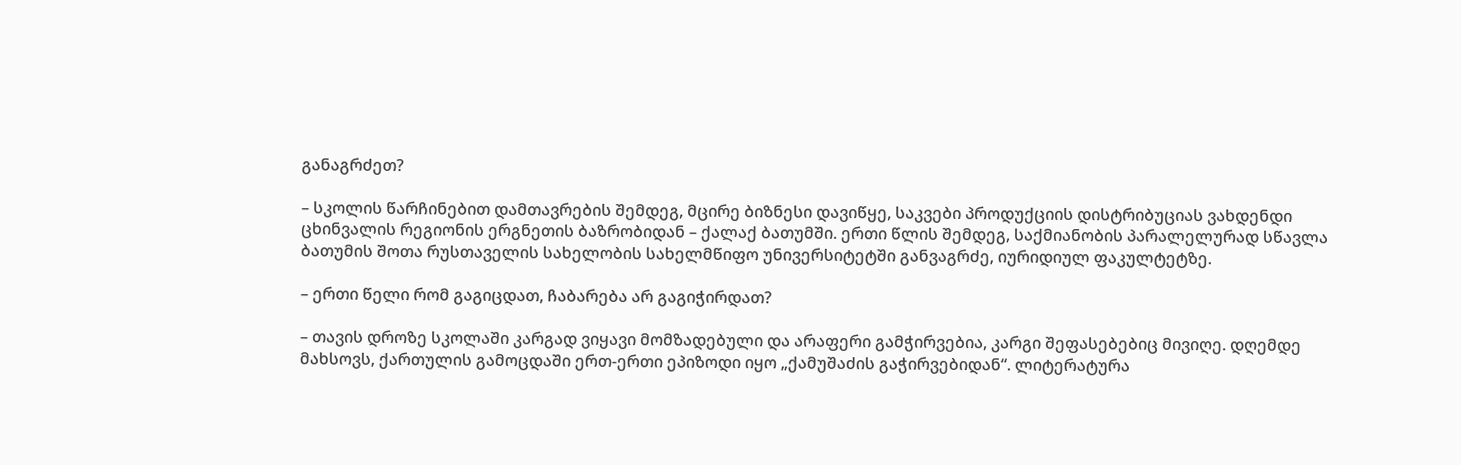განაგრძეთ?

– სკოლის წარჩინებით დამთავრების შემდეგ, მცირე ბიზნესი დავიწყე, საკვები პროდუქციის დისტრიბუციას ვახდენდი ცხინვალის რეგიონის ერგნეთის ბაზრობიდან – ქალაქ ბათუმში. ერთი წლის შემდეგ, საქმიანობის პარალელურად სწავლა ბათუმის შოთა რუსთაველის სახელობის სახელმწიფო უნივერსიტეტში განვაგრძე, იურიდიულ ფაკულტეტზე.

– ერთი წელი რომ გაგიცდათ, ჩაბარება არ გაგიჭირდათ?

– თავის დროზე სკოლაში კარგად ვიყავი მომზადებული და არაფერი გამჭირვებია, კარგი შეფასებებიც მივიღე. დღემდე მახსოვს, ქართულის გამოცდაში ერთ-ერთი ეპიზოდი იყო „ქამუშაძის გაჭირვებიდან“. ლიტერატურა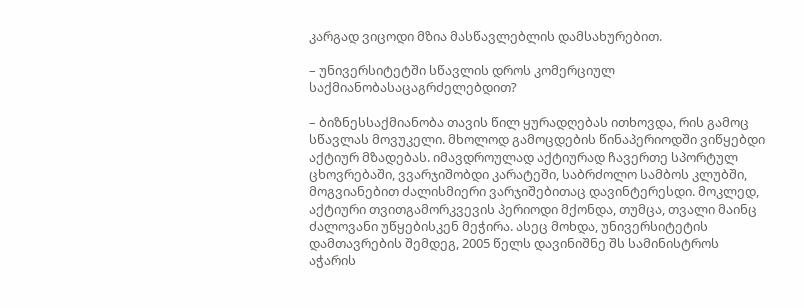კარგად ვიცოდი მზია მასწავლებლის დამსახურებით.

– უნივერსიტეტში სწავლის დროს კომერციულ საქმიანობასაცაგრძელებდით?

– ბიზნესსაქმიანობა თავის წილ ყურადღებას ითხოვდა, რის გამოც სწავლას მოვუკელი. მხოლოდ გამოცდების წინაპერიოდში ვიწყებდი აქტიურ მზადებას. იმავდროულად აქტიურად ჩავერთე სპორტულ ცხოვრებაში, ვვარჯიშობდი კარატეში, საბრძოლო სამბოს კლუბში, მოგვიანებით ძალისმიერი ვარჯიშებითაც დავინტერესდი. მოკლედ, აქტიური თვითგამორკვევის პერიოდი მქონდა, თუმცა, თვალი მაინც ძალოვანი უწყებისკენ მეჭირა. ასეც მოხდა, უნივერსიტეტის დამთავრების შემდეგ, 2005 წელს დავინიშნე შს სამინისტროს აჭარის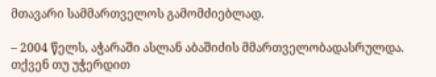მთავარი სამმართველოს გამომძიებლად.

– 2004 წელს, აჭარაში ასლან აბაშიძის მმართველობადასრულდა. თქვენ თუ უჭერდით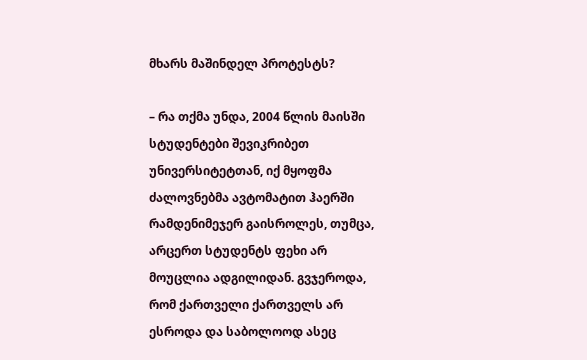მხარს მაშინდელ პროტესტს?

– რა თქმა უნდა, 2004 წლის მაისში სტუდენტები შევიკრიბეთ უნივერსიტეტთან, იქ მყოფმა ძალოვნებმა ავტომატით ჰაერში რამდენიმეჯერ გაისროლეს, თუმცა, არცერთ სტუდენტს ფეხი არ მოუცლია ადგილიდან. გვჯეროდა, რომ ქართველი ქართველს არ ესროდა და საბოლოოდ ასეც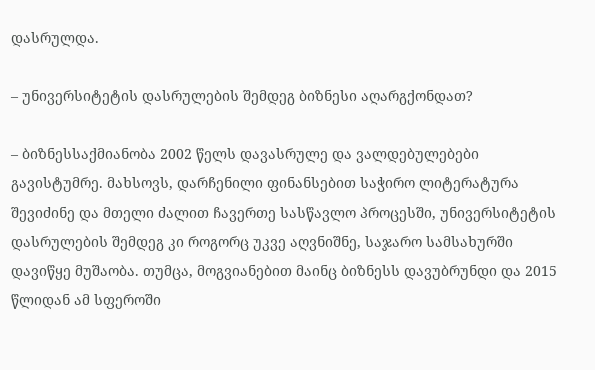დასრულდა.

– უნივერსიტეტის დასრულების შემდეგ ბიზნესი აღარგქონდათ?

– ბიზნესსაქმიანობა 2002 წელს დავასრულე და ვალდებულებები გავისტუმრე. მახსოვს, დარჩენილი ფინანსებით საჭირო ლიტერატურა შევიძინე და მთელი ძალით ჩავერთე სასწავლო პროცესში, უნივერსიტეტის დასრულების შემდეგ კი როგორც უკვე აღვნიშნე, საჯარო სამსახურში დავიწყე მუშაობა. თუმცა, მოგვიანებით მაინც ბიზნესს დავუბრუნდი და 2015 წლიდან ამ სფეროში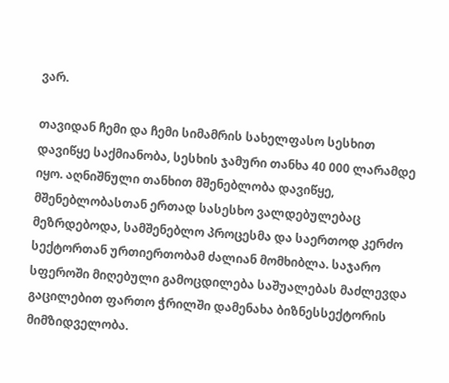ვარ.

თავიდან ჩემი და ჩემი სიმამრის სახელფასო სესხით დავიწყე საქმიანობა, სესხის ჯამური თანხა 40 000 ლარამდე იყო. აღნიშნული თანხით მშენებლობა დავიწყე, მშენებლობასთან ერთად სასესხო ვალდებულებაც მეზრდებოდა, სამშენებლო პროცესმა და საერთოდ კერძო სექტორთან ურთიერთობამ ძალიან მომხიბლა. საჯარო სფეროში მიღებული გამოცდილება საშუალებას მაძლევდა გაცილებით ფართო ჭრილში დამენახა ბიზნესსექტორის მიმზიდველობა.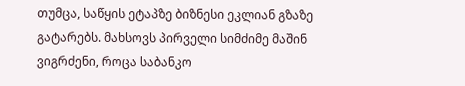თუმცა, საწყის ეტაპზე ბიზნესი ეკლიან გზაზე გატარებს. მახსოვს პირველი სიმძიმე მაშინ ვიგრძენი, როცა საბანკო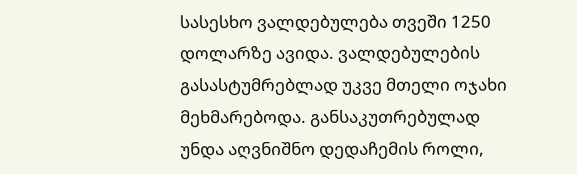სასესხო ვალდებულება თვეში 1250 დოლარზე ავიდა. ვალდებულების გასასტუმრებლად უკვე მთელი ოჯახი მეხმარებოდა. განსაკუთრებულად უნდა აღვნიშნო დედაჩემის როლი,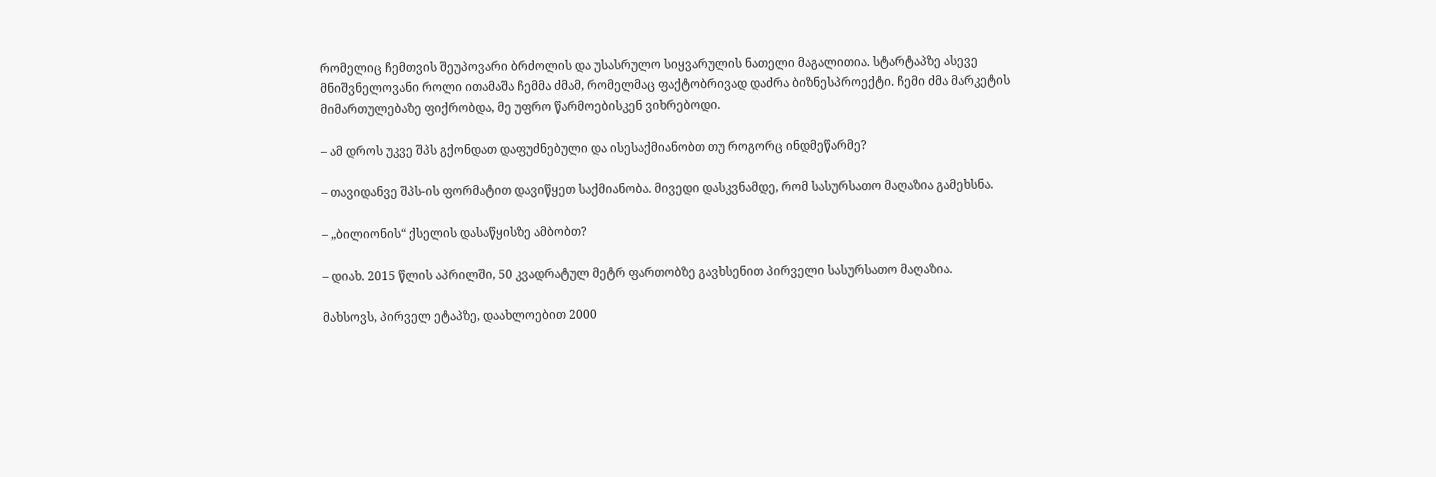რომელიც ჩემთვის შეუპოვარი ბრძოლის და უსასრულო სიყვარულის ნათელი მაგალითია. სტარტაპზე ასევე მნიშვნელოვანი როლი ითამაშა ჩემმა ძმამ, რომელმაც ფაქტობრივად დაძრა ბიზნესპროექტი. ჩემი ძმა მარკეტის მიმართულებაზე ფიქრობდა, მე უფრო წარმოებისკენ ვიხრებოდი.

– ამ დროს უკვე შპს გქონდათ დაფუძნებული და ისესაქმიანობთ თუ როგორც ინდმეწარმე?

– თავიდანვე შპს-ის ფორმატით დავიწყეთ საქმიანობა. მივედი დასკვნამდე, რომ სასურსათო მაღაზია გამეხსნა.

– „ბილიონის“ ქსელის დასაწყისზე ამბობთ?

– დიახ. 2015 წლის აპრილში, 50 კვადრატულ მეტრ ფართობზე გავხსენით პირველი სასურსათო მაღაზია.

მახსოვს, პირველ ეტაპზე, დაახლოებით 2000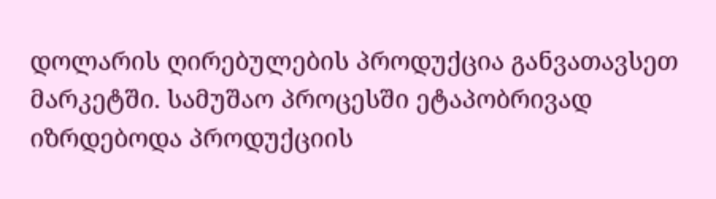დოლარის ღირებულების პროდუქცია განვათავსეთ მარკეტში. სამუშაო პროცესში ეტაპობრივად იზრდებოდა პროდუქციის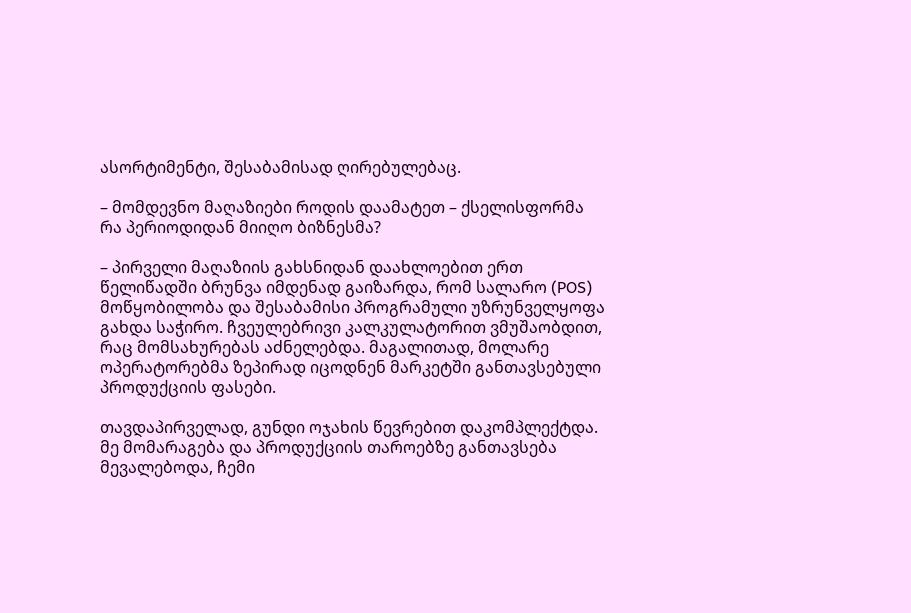ასორტიმენტი, შესაბამისად ღირებულებაც.

– მომდევნო მაღაზიები როდის დაამატეთ – ქსელისფორმა რა პერიოდიდან მიიღო ბიზნესმა?

– პირველი მაღაზიის გახსნიდან დაახლოებით ერთ წელიწადში ბრუნვა იმდენად გაიზარდა, რომ სალარო (POS) მოწყობილობა და შესაბამისი პროგრამული უზრუნველყოფა გახდა საჭირო. ჩვეულებრივი კალკულატორით ვმუშაობდით, რაც მომსახურებას აძნელებდა. მაგალითად, მოლარე ოპერატორებმა ზეპირად იცოდნენ მარკეტში განთავსებული პროდუქციის ფასები.

თავდაპირველად, გუნდი ოჯახის წევრებით დაკომპლექტდა. მე მომარაგება და პროდუქციის თაროებზე განთავსება მევალებოდა, ჩემი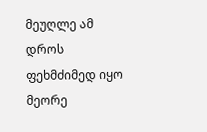მეუღლე ამ დროს ფეხმძიმედ იყო მეორე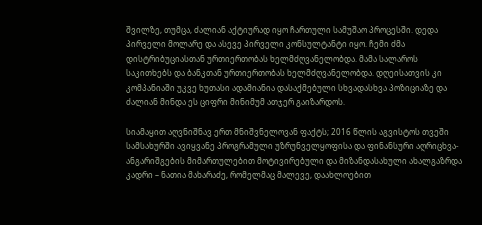შვილზე, თუმცა, ძალიან აქტიურად იყო ჩართული სამუშაო პროცესში. დედა პირველი მოლარე და ასევე პირველი კონსულტანტი იყო. ჩემი ძმა დისტრიბუციასთან ურთიერთობას ხელმძღვანელობდა. მამა სალაროს საკითხებს და ბანკთან ურთიერთობას ხელმძღვანელობდა. დღეისათვის კი კომპანიაში უკვე ხუთასი ადამიანია დასაქმებული სხვადასხვა პოზიციაზე და ძალიან მინდა ეს ციფრი მინიმუმ ათჯერ გაიზარდოს.

სიამაყით აღვნიშნავ ერთ მნიშვნელოვან ფაქტს; 2016 წლის აგვისტოს თვეში სამსახურში ავიყვანე პროგრამული უზრუნველყოფისა და ფინანსური აღრიცხვა-ანგარიშგების მიმართულებით მოტივირებული და მიზანდასახული ახალგაზრდა კადრი – ნათია მახარაძე, რომელმაც მალევე, დაახლოებით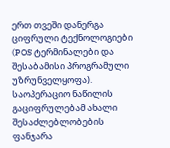ერთ თვეში დანერგა ციფრული ტექნოლოგიები (POS ტერმინალები და შესაბამისი პროგრამული უზრუნველყოფა). საოპერაციო ნაწილის გაციფრულებამ ახალი შესაძლებლობების ფანჯარა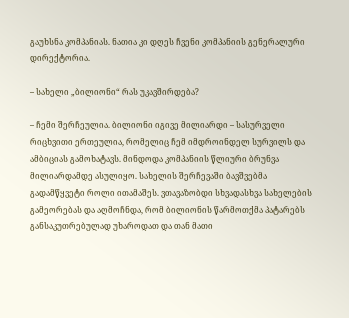გაუხსნა კომპანიას. ნათია კი დღეს ჩვენი კომპანიის გენერალური დირექტორია.

– სახელი „ბილიონი“ რას უკავშირდება?

– ჩემი შერჩეულია. ბილიონი იგივე მილიარდი – სასურველი რიცხვითი ერთეულია, რომელიც ჩემ იმდროინდელ სურვილს და ამბიციას გამოხატავს. მინდოდა კომპანიის წლიური ბრუნვა მილიარდამდე ასულიყო. სახელის შერჩევაში ბავშვებმა გადამწყვეტი როლი ითამაშეს. ვთავაზობდი სხვადასხვა სახელების გამეორებას და აღმოჩნდა, რომ ბილიონის წარმოთქმა პატარებს განსაკუთრებულად უხაროდათ და თან მათი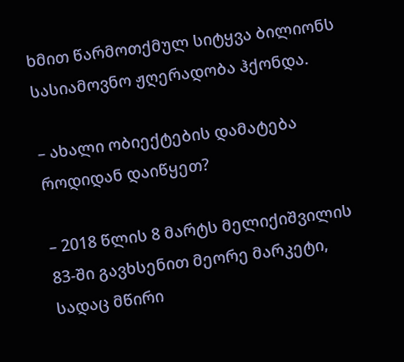ხმით წარმოთქმულ სიტყვა ბილიონს სასიამოვნო ჟღერადობა ჰქონდა.

– ახალი ობიექტების დამატება როდიდან დაიწყეთ?

– 2018 წლის 8 მარტს მელიქიშვილის 83-ში გავხსენით მეორე მარკეტი, სადაც მწირი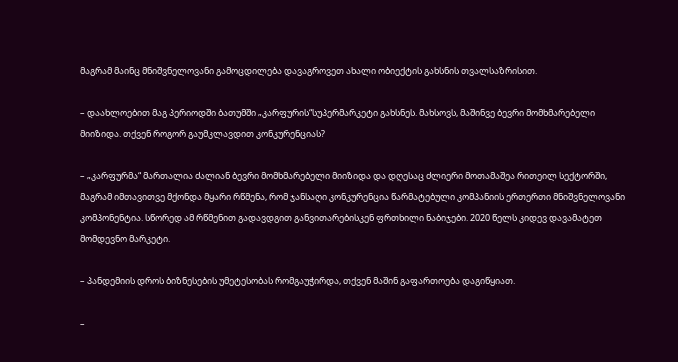მაგრამ მაინც მნიშვნელოვანი გამოცდილება დავაგროვეთ ახალი ობიექტის გახსნის თვალსაზრისით.

– დაახლოებით მაგ პერიოდში ბათუმში „კარფურის“სუპერმარკეტი გახსნეს. მახსოვს, მაშინვე ბევრი მომხმარებელი მიიზიდა. თქვენ როგორ გაუმკლავდით კონკურენციას?

– „კარფურმა“ მართალია ძალიან ბევრი მომხმარებელი მიიზიდა და დღესაც ძლიერი მოთამაშეა რითეილ სექტორში, მაგრამ იმთავითვე მქონდა მყარი რწმენა, რომ ჯანსაღი კონკურენცია წარმატებული კომპანიის ერთერთი მნიშვნელოვანი კომპონენტია. სწორედ ამ რწმენით გადავდგით განვითარებისკენ ფრთხილი ნაბიჯები. 2020 წელს კიდევ დავამატეთ მომდევნო მარკეტი.

– პანდემიის დროს ბიზნესების უმეტესობას რომგაუჭირდა, თქვენ მაშინ გაფართოება დაგიწყიათ.

–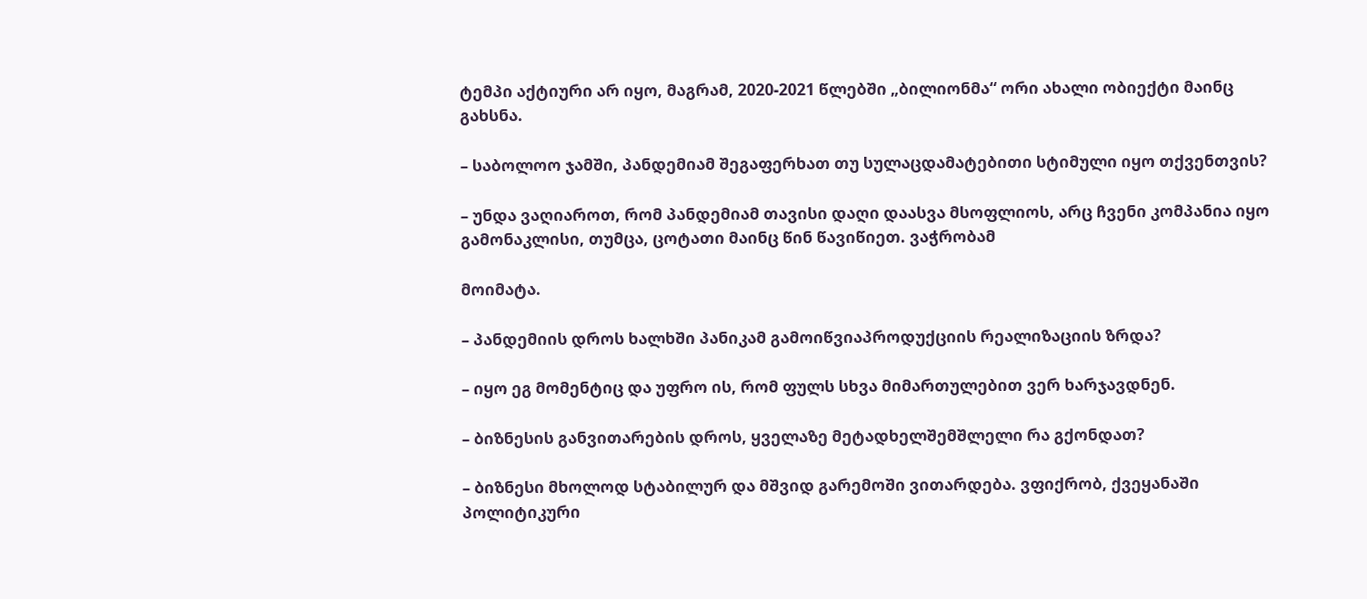ტემპი აქტიური არ იყო, მაგრამ, 2020-2021 წლებში „ბილიონმა“ ორი ახალი ობიექტი მაინც გახსნა.

– საბოლოო ჯამში, პანდემიამ შეგაფერხათ თუ სულაცდამატებითი სტიმული იყო თქვენთვის?

– უნდა ვაღიაროთ, რომ პანდემიამ თავისი დაღი დაასვა მსოფლიოს, არც ჩვენი კომპანია იყო გამონაკლისი, თუმცა, ცოტათი მაინც წინ წავიწიეთ. ვაჭრობამ

მოიმატა.

– პანდემიის დროს ხალხში პანიკამ გამოიწვიაპროდუქციის რეალიზაციის ზრდა?

– იყო ეგ მომენტიც და უფრო ის, რომ ფულს სხვა მიმართულებით ვერ ხარჯავდნენ.

– ბიზნესის განვითარების დროს, ყველაზე მეტადხელშემშლელი რა გქონდათ?

– ბიზნესი მხოლოდ სტაბილურ და მშვიდ გარემოში ვითარდება. ვფიქრობ, ქვეყანაში პოლიტიკური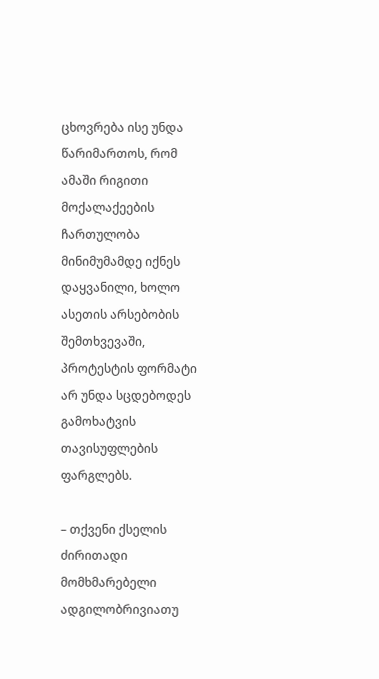ცხოვრება ისე უნდა წარიმართოს, რომ ამაში რიგითი მოქალაქეების ჩართულობა მინიმუმამდე იქნეს დაყვანილი, ხოლო ასეთის არსებობის შემთხვევაში, პროტესტის ფორმატი არ უნდა სცდებოდეს გამოხატვის თავისუფლების ფარგლებს.

– თქვენი ქსელის ძირითადი მომხმარებელი ადგილობრივიათუ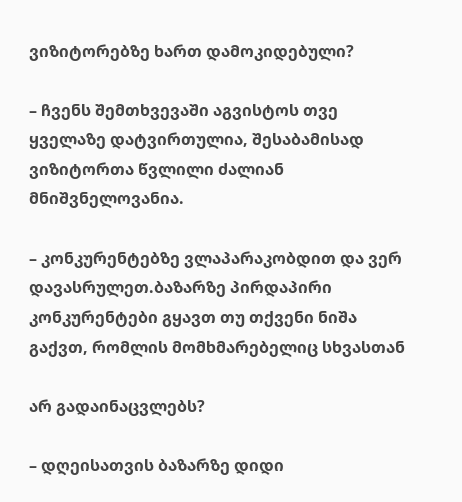ვიზიტორებზე ხართ დამოკიდებული?

– ჩვენს შემთხვევაში აგვისტოს თვე ყველაზე დატვირთულია, შესაბამისად ვიზიტორთა წვლილი ძალიან მნიშვნელოვანია.

– კონკურენტებზე ვლაპარაკობდით და ვერ დავასრულეთ.ბაზარზე პირდაპირი კონკურენტები გყავთ თუ თქვენი ნიშა გაქვთ, რომლის მომხმარებელიც სხვასთან

არ გადაინაცვლებს?

– დღეისათვის ბაზარზე დიდი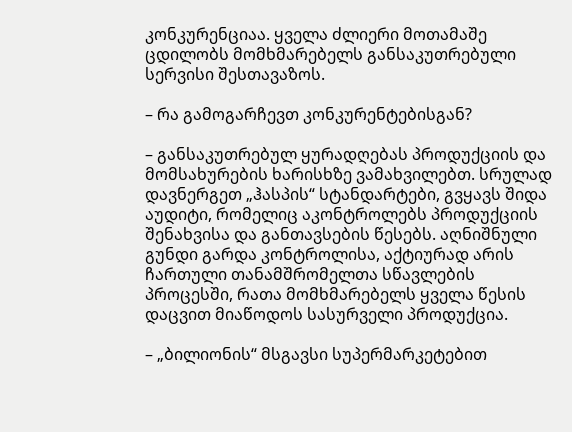კონკურენციაა. ყველა ძლიერი მოთამაშე ცდილობს მომხმარებელს განსაკუთრებული სერვისი შესთავაზოს.

– რა გამოგარჩევთ კონკურენტებისგან?

– განსაკუთრებულ ყურადღებას პროდუქციის და მომსახურების ხარისხზე ვამახვილებთ. სრულად დავნერგეთ „ჰასპის“ სტანდარტები, გვყავს შიდა აუდიტი, რომელიც აკონტროლებს პროდუქციის შენახვისა და განთავსების წესებს. აღნიშნული გუნდი გარდა კონტროლისა, აქტიურად არის ჩართული თანამშრომელთა სწავლების პროცესში, რათა მომხმარებელს ყველა წესის დაცვით მიაწოდოს სასურველი პროდუქცია.

– „ბილიონის“ მსგავსი სუპერმარკეტებით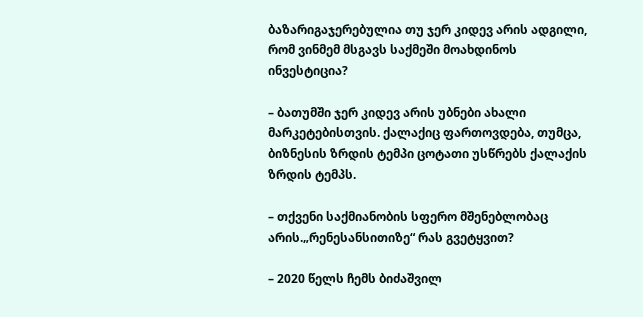ბაზარიგაჯერებულია თუ ჯერ კიდევ არის ადგილი, რომ ვინმემ მსგავს საქმეში მოახდინოს ინვესტიცია?

– ბათუმში ჯერ კიდევ არის უბნები ახალი მარკეტებისთვის. ქალაქიც ფართოვდება, თუმცა, ბიზნესის ზრდის ტემპი ცოტათი უსწრებს ქალაქის ზრდის ტემპს.

– თქვენი საქმიანობის სფერო მშენებლობაც არის.„რენესანსითიზე“ რას გვეტყვით?

– 2020 წელს ჩემს ბიძაშვილ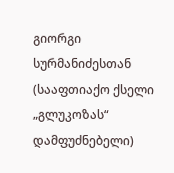გიორგი სურმანიძესთან (სააფთიაქო ქსელი „გლუკოზას“ დამფუძნებელი)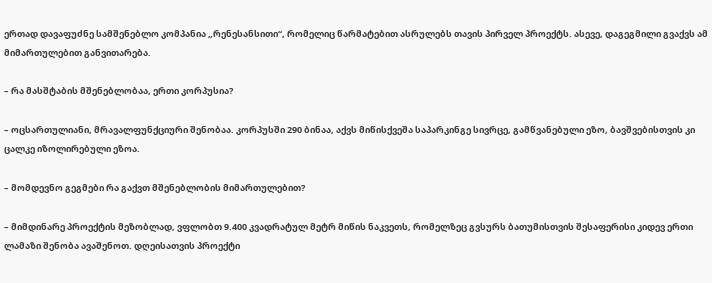ერთად დავაფუძნე სამშენებლო კომპანია „რენესანსითი“, რომელიც წარმატებით ასრულებს თავის პირველ პროექტს. ასევე, დაგეგმილი გვაქვს ამ მიმართულებით განვითარება.

– რა მასშტაბის მშენებლობაა, ერთი კორპუსია?

– ოცსართულიანი, მრავალფუნქციური შენობაა. კორპუსში 290 ბინაა, აქვს მიწისქვეშა საპარკინგე სივრცე, გამწვანებული ეზო, ბავშვებისთვის კი ცალკე იზოლირებული ეზოა.

– მომდევნო გეგმები რა გაქვთ მშენებლობის მიმართულებით?

– მიმდინარე პროექტის მეზობლად, ვფლობთ 9.400 კვადრატულ მეტრ მიწის ნაკვეთს, რომელზეც გვსურს ბათუმისთვის შესაფერისი კიდევ ერთი ლამაზი შენობა ავაშენოთ. დღეისათვის პროექტი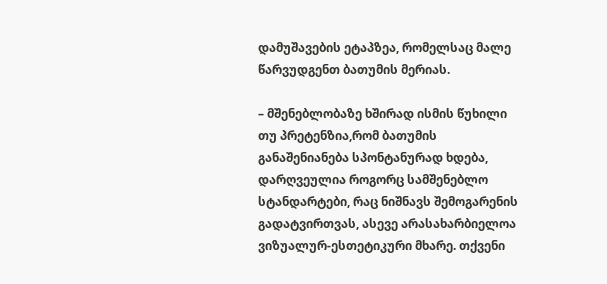დამუშავების ეტაპზეა, რომელსაც მალე წარვუდგენთ ბათუმის მერიას.

– მშენებლობაზე ხშირად ისმის წუხილი თუ პრეტენზია,რომ ბათუმის განაშენიანება სპონტანურად ხდება, დარღვეულია როგორც სამშენებლო სტანდარტები, რაც ნიშნავს შემოგარენის გადატვირთვას, ასევე არასახარბიელოა ვიზუალურ-ესთეტიკური მხარე. თქვენი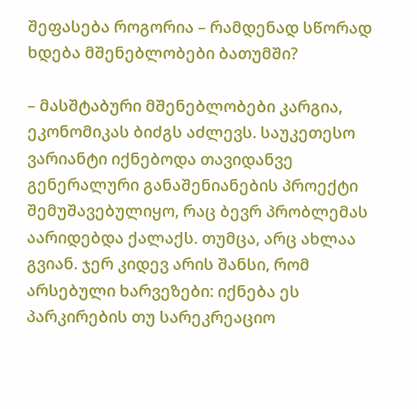შეფასება როგორია – რამდენად სწორად ხდება მშენებლობები ბათუმში?

– მასშტაბური მშენებლობები კარგია, ეკონომიკას ბიძგს აძლევს. საუკეთესო ვარიანტი იქნებოდა თავიდანვე გენერალური განაშენიანების პროექტი შემუშავებულიყო, რაც ბევრ პრობლემას აარიდებდა ქალაქს. თუმცა, არც ახლაა გვიან. ჯერ კიდევ არის შანსი, რომ არსებული ხარვეზები: იქნება ეს პარკირების თუ სარეკრეაციო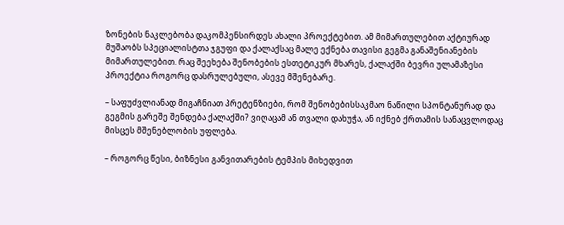ზონების ნაკლებობა დაკომპენსირდეს ახალი პროექტებით. ამ მიმართულებით აქტიურად მუშაობს სპეციალისტთა ჯგუფი და ქალაქსაც მალე ექნება თავისი გეგმა განაშენიანების მიმართულებით. რაც შეეხება შენობების ესთეტიკურ მხარეს, ქალაქში ბევრი ულამაზესი პროექტია როგორც დასრულებული, ასევე მშენებარე.

– საფუძვლიანად მიგაჩნიათ პრეტენზიები, რომ შენობებისსაკმაო ნაწილი სპონტანურად და გეგმის გარეშე შენდება ქალაქში? ვიღაცამ ან თვალი დახუჭა, ან იქნებ ქრთამის სანაცვლოდაც მისცეს მშენებლობის უფლება.

– როგორც წესი, ბიზნესი განვითარების ტემპის მიხედვით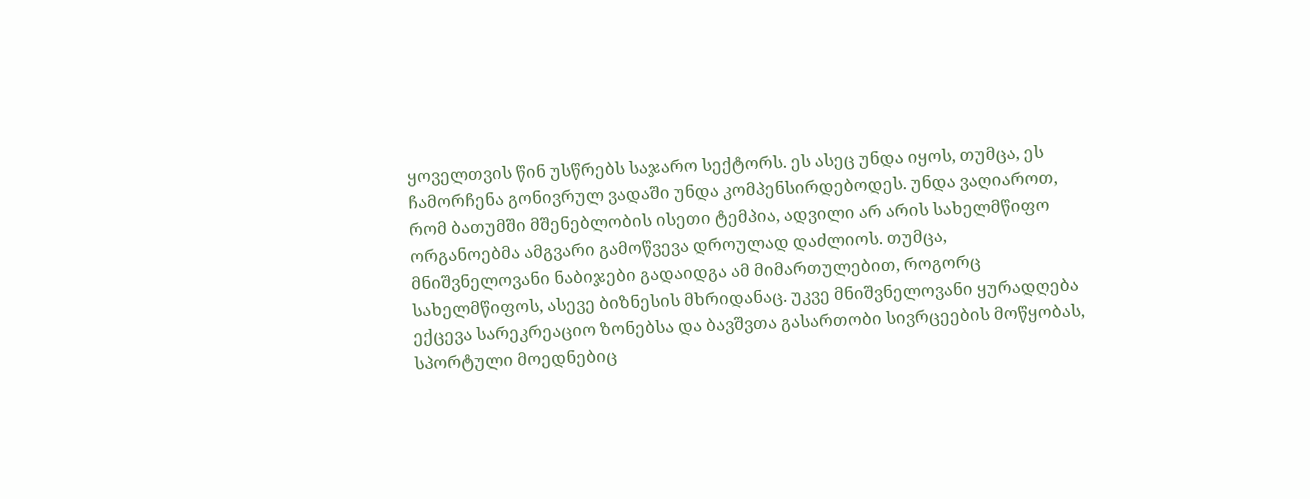ყოველთვის წინ უსწრებს საჯარო სექტორს. ეს ასეც უნდა იყოს, თუმცა, ეს ჩამორჩენა გონივრულ ვადაში უნდა კომპენსირდებოდეს. უნდა ვაღიაროთ, რომ ბათუმში მშენებლობის ისეთი ტემპია, ადვილი არ არის სახელმწიფო ორგანოებმა ამგვარი გამოწვევა დროულად დაძლიოს. თუმცა, მნიშვნელოვანი ნაბიჯები გადაიდგა ამ მიმართულებით, როგორც სახელმწიფოს, ასევე ბიზნესის მხრიდანაც. უკვე მნიშვნელოვანი ყურადღება ექცევა სარეკრეაციო ზონებსა და ბავშვთა გასართობი სივრცეების მოწყობას, სპორტული მოედნებიც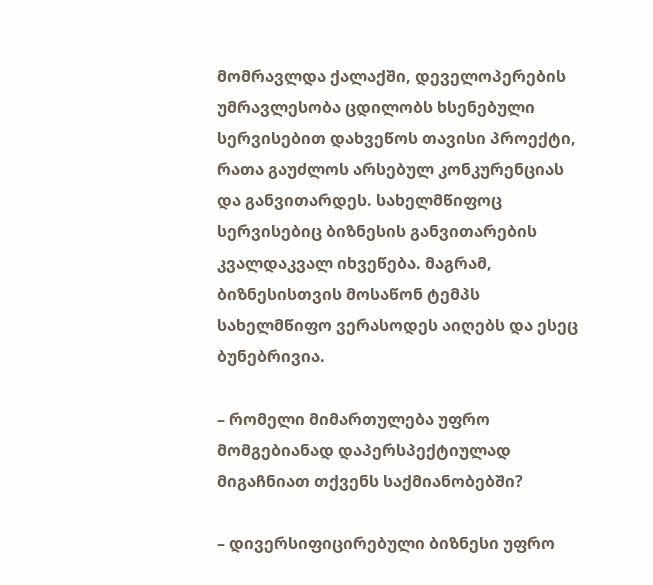მომრავლდა ქალაქში, დეველოპერების უმრავლესობა ცდილობს ხსენებული სერვისებით დახვეწოს თავისი პროექტი, რათა გაუძლოს არსებულ კონკურენციას და განვითარდეს. სახელმწიფოც სერვისებიც ბიზნესის განვითარების კვალდაკვალ იხვეწება. მაგრამ, ბიზნესისთვის მოსაწონ ტემპს სახელმწიფო ვერასოდეს აიღებს და ესეც ბუნებრივია.

– რომელი მიმართულება უფრო მომგებიანად დაპერსპექტიულად მიგაჩნიათ თქვენს საქმიანობებში?

– დივერსიფიცირებული ბიზნესი უფრო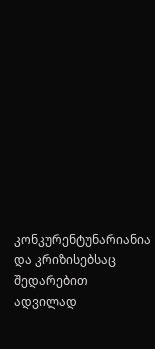კონკურენტუნარიანია და კრიზისებსაც შედარებით ადვილად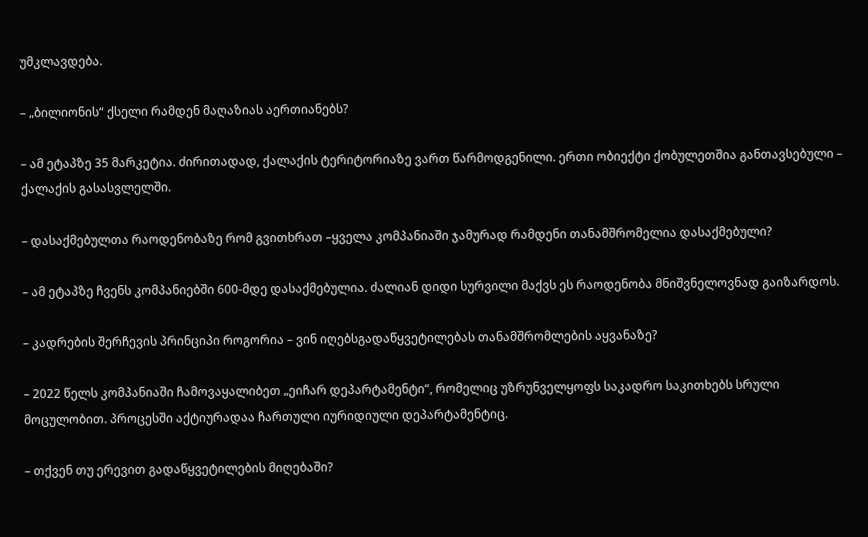უმკლავდება.

– „ბილიონის“ ქსელი რამდენ მაღაზიას აერთიანებს?

– ამ ეტაპზე 35 მარკეტია. ძირითადად, ქალაქის ტერიტორიაზე ვართ წარმოდგენილი. ერთი ობიექტი ქობულეთშია განთავსებული – ქალაქის გასასვლელში.

– დასაქმებულთა რაოდენობაზე რომ გვითხრათ –ყველა კომპანიაში ჯამურად რამდენი თანამშრომელია დასაქმებული?

– ამ ეტაპზე ჩვენს კომპანიებში 600-მდე დასაქმებულია. ძალიან დიდი სურვილი მაქვს ეს რაოდენობა მნიშვნელოვნად გაიზარდოს.

– კადრების შერჩევის პრინციპი როგორია – ვინ იღებსგადაწყვეტილებას თანამშრომლების აყვანაზე?

– 2022 წელს კომპანიაში ჩამოვაყალიბეთ „ეიჩარ დეპარტამენტი“, რომელიც უზრუნველყოფს საკადრო საკითხებს სრული მოცულობით. პროცესში აქტიურადაა ჩართული იურიდიული დეპარტამენტიც.

– თქვენ თუ ერევით გადაწყვეტილების მიღებაში?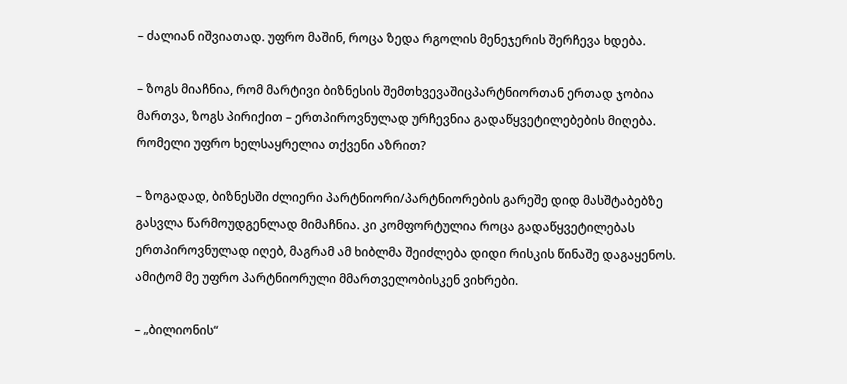– ძალიან იშვიათად. უფრო მაშინ, როცა ზედა რგოლის მენეჯერის შერჩევა ხდება.

– ზოგს მიაჩნია, რომ მარტივი ბიზნესის შემთხვევაშიცპარტნიორთან ერთად ჯობია მართვა, ზოგს პირიქით – ერთპიროვნულად ურჩევნია გადაწყვეტილებების მიღება. რომელი უფრო ხელსაყრელია თქვენი აზრით?

– ზოგადად, ბიზნესში ძლიერი პარტნიორი/პარტნიორების გარეშე დიდ მასშტაბებზე გასვლა წარმოუდგენლად მიმაჩნია. კი კომფორტულია როცა გადაწყვეტილებას ერთპიროვნულად იღებ, მაგრამ ამ ხიბლმა შეიძლება დიდი რისკის წინაშე დაგაყენოს. ამიტომ მე უფრო პარტნიორული მმართველობისკენ ვიხრები.

– „ბილიონის“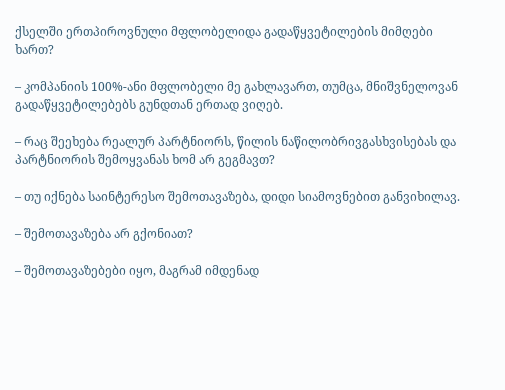ქსელში ერთპიროვნული მფლობელიდა გადაწყვეტილების მიმღები ხართ?

– კომპანიის 100%-ანი მფლობელი მე გახლავართ, თუმცა, მნიშვნელოვან გადაწყვეტილებებს გუნდთან ერთად ვიღებ.

– რაც შეეხება რეალურ პარტნიორს, წილის ნაწილობრივგასხვისებას და პარტნიორის შემოყვანას ხომ არ გეგმავთ?

– თუ იქნება საინტერესო შემოთავაზება, დიდი სიამოვნებით განვიხილავ.

– შემოთავაზება არ გქონიათ?

– შემოთავაზებები იყო, მაგრამ იმდენად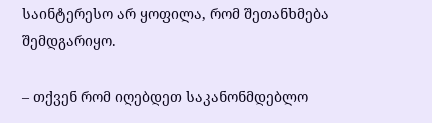საინტერესო არ ყოფილა, რომ შეთანხმება შემდგარიყო.

– თქვენ რომ იღებდეთ საკანონმდებლო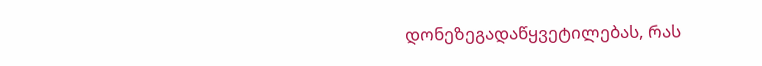დონეზეგადაწყვეტილებას, რას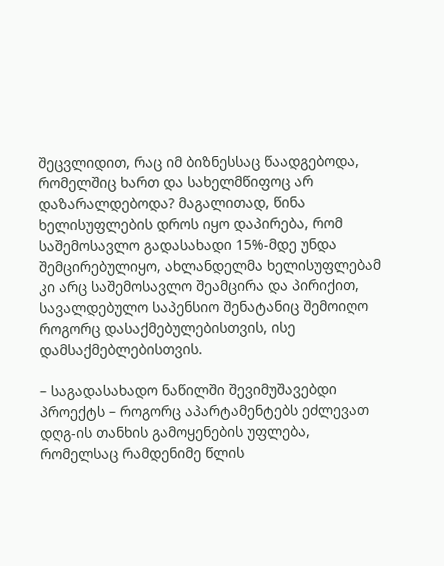შეცვლიდით, რაც იმ ბიზნესსაც წაადგებოდა, რომელშიც ხართ და სახელმწიფოც არ დაზარალდებოდა? მაგალითად, წინა ხელისუფლების დროს იყო დაპირება, რომ საშემოსავლო გადასახადი 15%-მდე უნდა შემცირებულიყო, ახლანდელმა ხელისუფლებამ კი არც საშემოსავლო შეამცირა და პირიქით, სავალდებულო საპენსიო შენატანიც შემოიღო როგორც დასაქმებულებისთვის, ისე დამსაქმებლებისთვის.

– საგადასახადო ნაწილში შევიმუშავებდი პროექტს – როგორც აპარტამენტებს ეძლევათ დღგ-ის თანხის გამოყენების უფლება, რომელსაც რამდენიმე წლის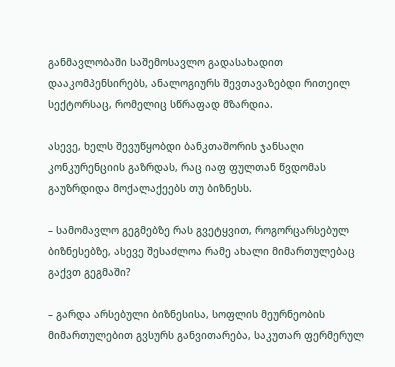განმავლობაში საშემოსავლო გადასახადით დააკომპენსირებს, ანალოგიურს შევთავაზებდი რითეილ სექტორსაც, რომელიც სწრაფად მზარდია.

ასევე, ხელს შევუწყობდი ბანკთაშორის ჯანსაღი კონკურენციის გაზრდას, რაც იაფ ფულთან წვდომას გაუზრდიდა მოქალაქეებს თუ ბიზნესს.

– სამომავლო გეგმებზე რას გვეტყვით, როგორცარსებულ ბიზნესებზე, ასევე შესაძლოა რამე ახალი მიმართულებაც გაქვთ გეგმაში?

– გარდა არსებული ბიზნესისა, სოფლის მეურნეობის მიმართულებით გვსურს განვითარება, საკუთარ ფერმერულ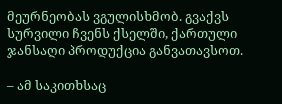მეურნეობას ვგულისხმობ. გვაქვს სურვილი ჩვენს ქსელში, ქართული ჯანსაღი პროდუქცია განვათავსოთ.

– ამ საკითხსაც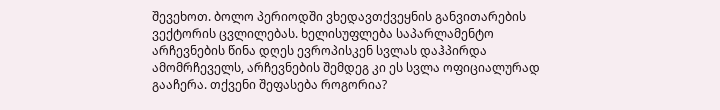შევეხოთ. ბოლო პერიოდში ვხედავთქვეყნის განვითარების ვექტორის ცვლილებას. ხელისუფლება საპარლამენტო არჩევნების წინა დღეს ევროპისკენ სვლას დაჰპირდა ამომრჩეველს, არჩევნების შემდეგ კი ეს სვლა ოფიციალურად გააჩერა. თქვენი შეფასება როგორია?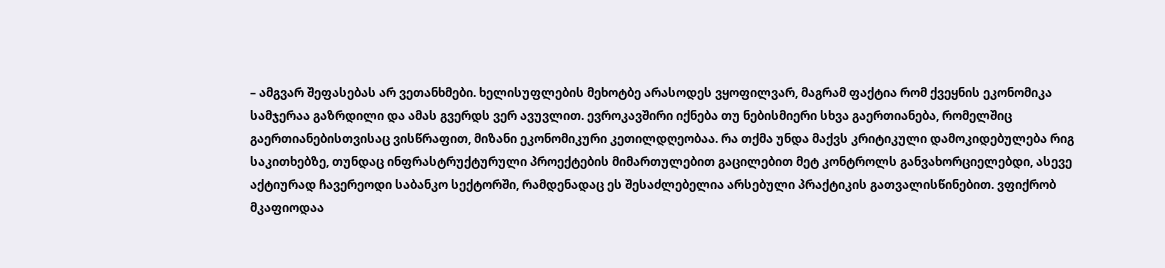– ამგვარ შეფასებას არ ვეთანხმები. ხელისუფლების მეხოტბე არასოდეს ვყოფილვარ, მაგრამ ფაქტია რომ ქვეყნის ეკონომიკა სამჯერაა გაზრდილი და ამას გვერდს ვერ ავუვლით. ევროკავშირი იქნება თუ ნებისმიერი სხვა გაერთიანება, რომელშიც გაერთიანებისთვისაც ვისწრაფით, მიზანი ეკონომიკური კეთილდღეობაა. რა თქმა უნდა მაქვს კრიტიკული დამოკიდებულება რიგ საკითხებზე, თუნდაც ინფრასტრუქტურული პროექტების მიმართულებით გაცილებით მეტ კონტროლს განვახორციელებდი, ასევე აქტიურად ჩავერეოდი საბანკო სექტორში, რამდენადაც ეს შესაძლებელია არსებული პრაქტიკის გათვალისწინებით. ვფიქრობ მკაფიოდაა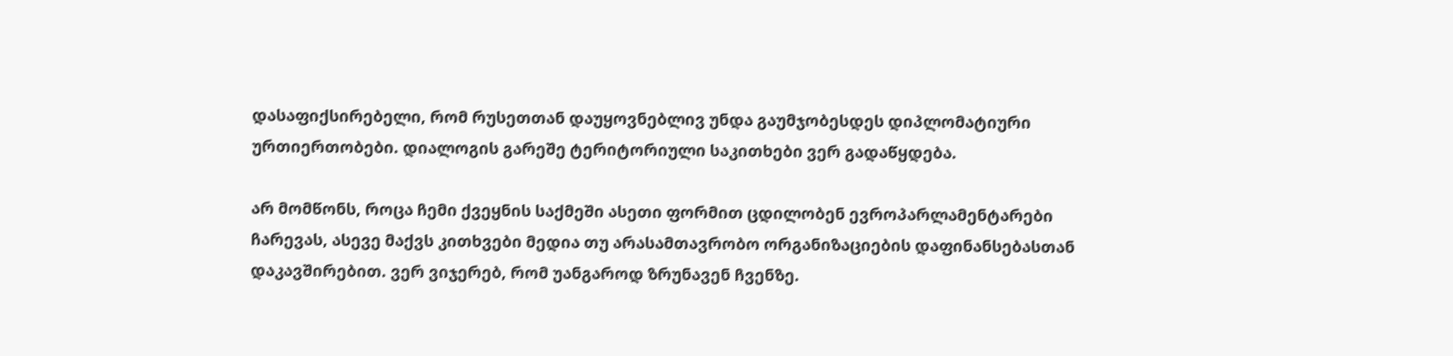დასაფიქსირებელი, რომ რუსეთთან დაუყოვნებლივ უნდა გაუმჯობესდეს დიპლომატიური ურთიერთობები. დიალოგის გარეშე ტერიტორიული საკითხები ვერ გადაწყდება.

არ მომწონს, როცა ჩემი ქვეყნის საქმეში ასეთი ფორმით ცდილობენ ევროპარლამენტარები ჩარევას, ასევე მაქვს კითხვები მედია თუ არასამთავრობო ორგანიზაციების დაფინანსებასთან დაკავშირებით. ვერ ვიჯერებ, რომ უანგაროდ ზრუნავენ ჩვენზე.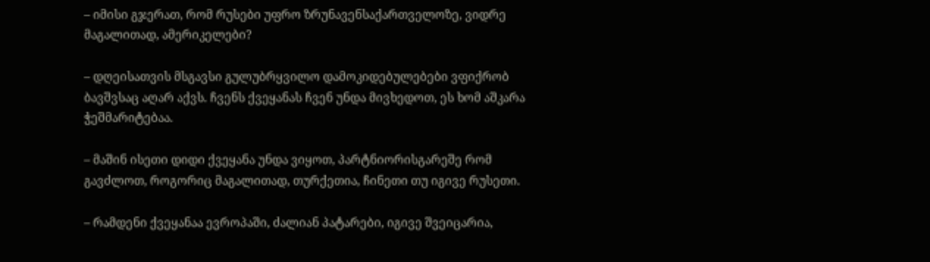– იმისი გჯერათ, რომ რუსები უფრო ზრუნავენსაქართველოზე, ვიდრე მაგალითად, ამერიკელები?

– დღეისათვის მსგავსი გულუბრყვილო დამოკიდებულებები ვფიქრობ ბავშვსაც აღარ აქვს. ჩვენს ქვეყანას ჩვენ უნდა მივხედოთ, ეს ხომ აშკარა ჭეშმარიტებაა.

– მაშინ ისეთი დიდი ქვეყანა უნდა ვიყოთ, პარტნიორისგარეშე რომ გავძლოთ, როგორიც მაგალითად, თურქეთია, ჩინეთი თუ იგივე რუსეთი.

– რამდენი ქვეყანაა ევროპაში, ძალიან პატარები, იგივე შვეიცარია,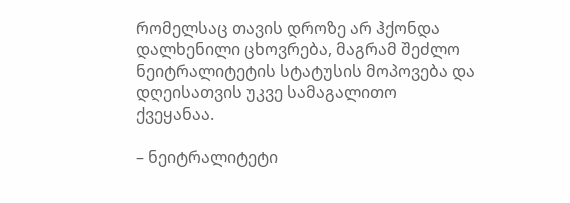რომელსაც თავის დროზე არ ჰქონდა დალხენილი ცხოვრება, მაგრამ შეძლო ნეიტრალიტეტის სტატუსის მოპოვება და დღეისათვის უკვე სამაგალითო ქვეყანაა.

– ნეიტრალიტეტი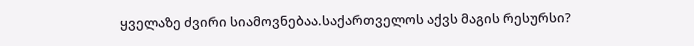ყველაზე ძვირი სიამოვნებაა.საქართველოს აქვს მაგის რესურსი?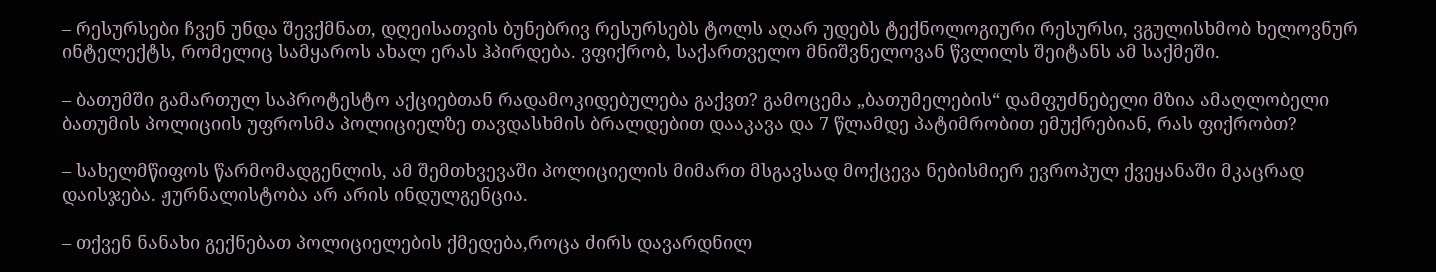– რესურსები ჩვენ უნდა შევქმნათ, დღეისათვის ბუნებრივ რესურსებს ტოლს აღარ უდებს ტექნოლოგიური რესურსი, ვგულისხმობ ხელოვნურ ინტელექტს, რომელიც სამყაროს ახალ ერას ჰპირდება. ვფიქრობ, საქართველო მნიშვნელოვან წვლილს შეიტანს ამ საქმეში.

– ბათუმში გამართულ საპროტესტო აქციებთან რადამოკიდებულება გაქვთ? გამოცემა „ბათუმელების“ დამფუძნებელი მზია ამაღლობელი ბათუმის პოლიციის უფროსმა პოლიციელზე თავდასხმის ბრალდებით დააკავა და 7 წლამდე პატიმრობით ემუქრებიან, რას ფიქრობთ?

– სახელმწიფოს წარმომადგენლის, ამ შემთხვევაში პოლიციელის მიმართ მსგავსად მოქცევა ნებისმიერ ევროპულ ქვეყანაში მკაცრად დაისჯება. ჟურნალისტობა არ არის ინდულგენცია.

– თქვენ ნანახი გექნებათ პოლიციელების ქმედება,როცა ძირს დავარდნილ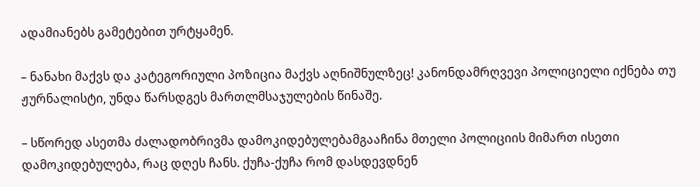ადამიანებს გამეტებით ურტყამენ.

– ნანახი მაქვს და კატეგორიული პოზიცია მაქვს აღნიშნულზეც! კანონდამრღვევი პოლიციელი იქნება თუ ჟურნალისტი, უნდა წარსდგეს მართლმსაჯულების წინაშე.

– სწორედ ასეთმა ძალადობრივმა დამოკიდებულებამგააჩინა მთელი პოლიციის მიმართ ისეთი დამოკიდებულება, რაც დღეს ჩანს. ქუჩა-ქუჩა რომ დასდევდნენ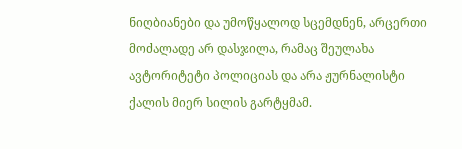ნიღბიანები და უმოწყალოდ სცემდნენ, არცერთი მოძალადე არ დასჯილა, რამაც შეულახა ავტორიტეტი პოლიციას და არა ჟურნალისტი ქალის მიერ სილის გარტყმამ.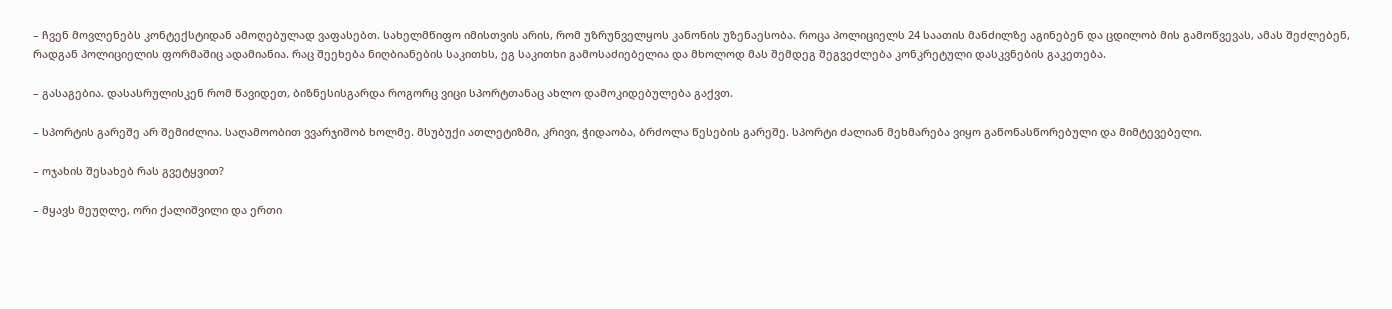– ჩვენ მოვლენებს კონტექსტიდან ამოღებულად ვაფასებთ. სახელმწიფო იმისთვის არის, რომ უზრუნველყოს კანონის უზენაესობა. როცა პოლიციელს 24 საათის მანძილზე აგინებენ და ცდილობ მის გამოწვევას, ამას შეძლებენ, რადგან პოლიციელის ფორმაშიც ადამიანია. რაც შეეხება ნიღბიანების საკითხს, ეგ საკითხი გამოსაძიებელია და მხოლოდ მას შემდეგ შეგვეძლება კონკრეტული დასკვნების გაკეთება.

– გასაგებია. დასასრულისკენ რომ წავიდეთ, ბიზნესისგარდა როგორც ვიცი სპორტთანაც ახლო დამოკიდებულება გაქვთ.

– სპორტის გარეშე არ შემიძლია. საღამოობით ვვარჯიშობ ხოლმე. მსუბუქი ათლეტიზმი, კრივი, ჭიდაობა, ბრძოლა წესების გარეშე. სპორტი ძალიან მეხმარება ვიყო გაწონასწორებული და მიმტევებელი.

– ოჯახის შესახებ რას გვეტყვით?

– მყავს მეუღლე, ორი ქალიშვილი და ერთი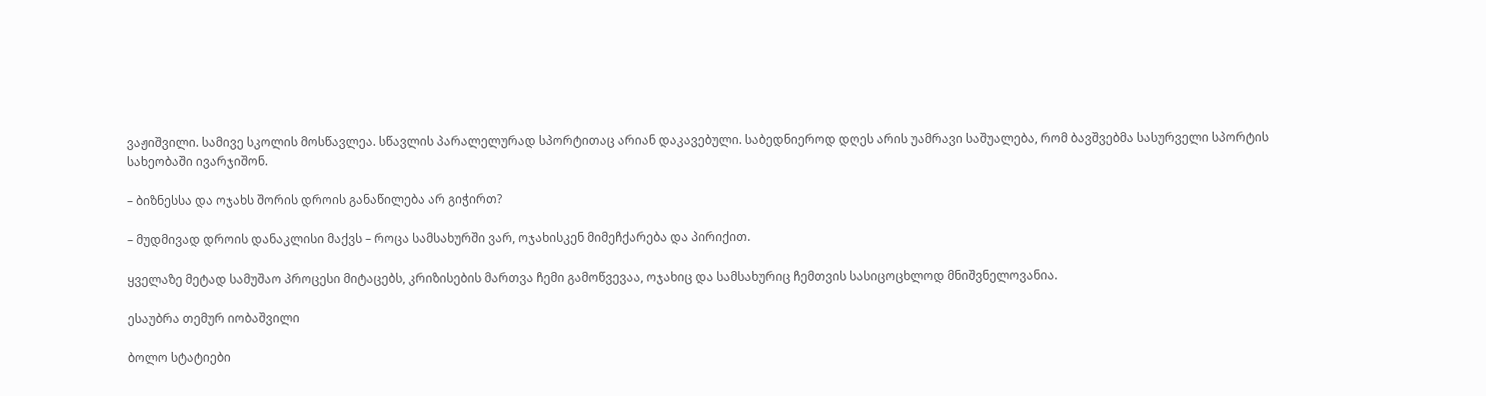ვაჟიშვილი. სამივე სკოლის მოსწავლეა. სწავლის პარალელურად სპორტითაც არიან დაკავებული. საბედნიეროდ დღეს არის უამრავი საშუალება, რომ ბავშვებმა სასურველი სპორტის სახეობაში ივარჯიშონ.

– ბიზნესსა და ოჯახს შორის დროის განაწილება არ გიჭირთ?

– მუდმივად დროის დანაკლისი მაქვს – როცა სამსახურში ვარ, ოჯახისკენ მიმეჩქარება და პირიქით.

ყველაზე მეტად სამუშაო პროცესი მიტაცებს, კრიზისების მართვა ჩემი გამოწვევაა, ოჯახიც და სამსახურიც ჩემთვის სასიცოცხლოდ მნიშვნელოვანია.

ესაუბრა თემურ იობაშვილი

ბოლო სტატიები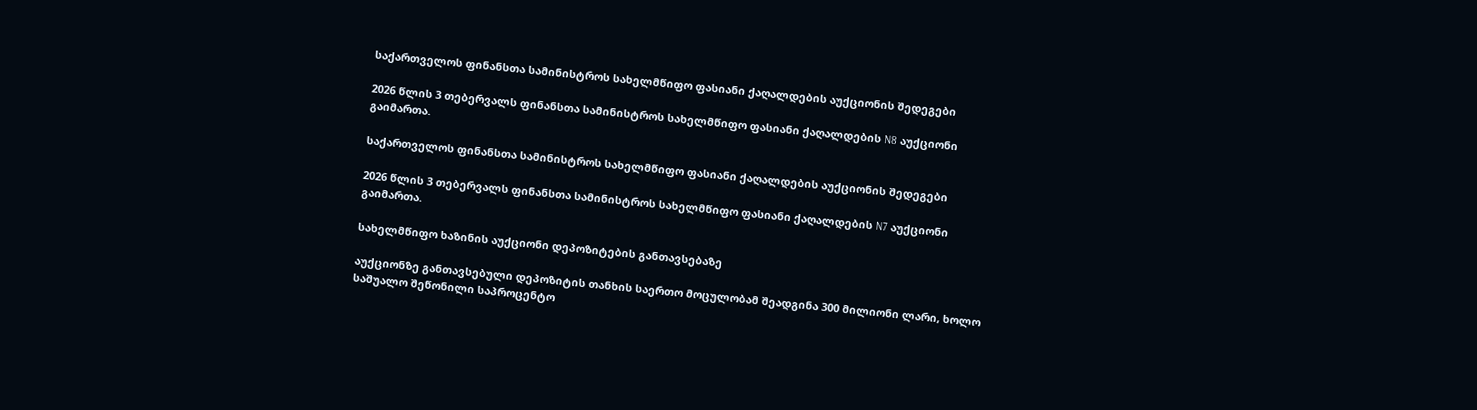საქართველოს ფინანსთა სამინისტროს სახელმწიფო ფასიანი ქაღალდების აუქციონის შედეგები

2026 წლის 3 თებერვალს ფინანსთა სამინისტროს სახელმწიფო ფასიანი ქაღალდების N8 აუქციონი გაიმართა.

საქართველოს ფინანსთა სამინისტროს სახელმწიფო ფასიანი ქაღალდების აუქციონის შედეგები

2026 წლის 3 თებერვალს ფინანსთა სამინისტროს სახელმწიფო ფასიანი ქაღალდების N7 აუქციონი გაიმართა.

სახელმწიფო ხაზინის აუქციონი დეპოზიტების განთავსებაზე

აუქციონზე განთავსებული დეპოზიტის თანხის საერთო მოცულობამ შეადგინა 300 მილიონი ლარი, ხოლო საშუალო შეწონილი საპროცენტო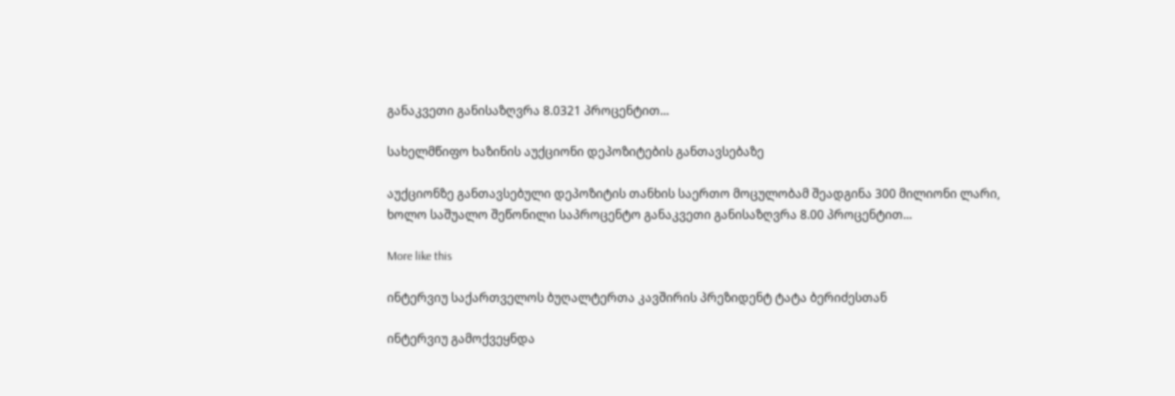განაკვეთი განისაზღვრა 8.0321 პროცენტით...

სახელმწიფო ხაზინის აუქციონი დეპოზიტების განთავსებაზე

აუქციონზე განთავსებული დეპოზიტის თანხის საერთო მოცულობამ შეადგინა 300 მილიონი ლარი, ხოლო საშუალო შეწონილი საპროცენტო განაკვეთი განისაზღვრა 8.00 პროცენტით...

More like this

ინტერვიუ საქართველოს ბუღალტერთა კავშირის პრეზიდენტ ტატა ბერიძესთან

ინტერვიუ გამოქვეყნდა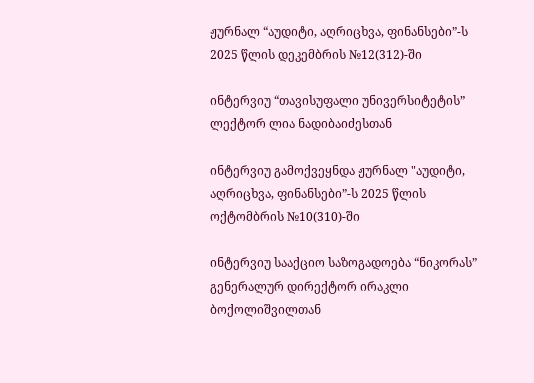ჟურნალ “აუდიტი, აღრიცხვა, ფინანსები”-ს 2025 წლის დეკემბრის №12(312)-ში

ინტერვიუ “თავისუფალი უნივერსიტეტის” ლექტორ ლია ნადიბაიძესთან

ინტერვიუ გამოქვეყნდა ჟურნალ "აუდიტი, აღრიცხვა, ფინანსები”-ს 2025 წლის ოქტომბრის №10(310)-ში

ინტერვიუ სააქციო საზოგადოება “ნიკორას” გენერალურ დირექტორ ირაკლი ბოქოლიშვილთან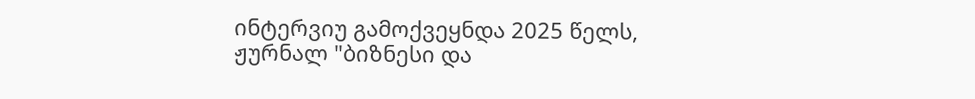ინტერვიუ გამოქვეყნდა 2025 წელს, ჟურნალ "ბიზნესი და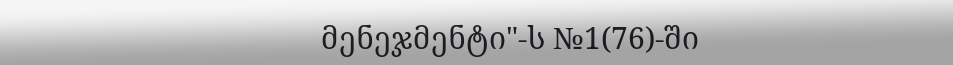მენეჯმენტი"-ს №1(76)-ში